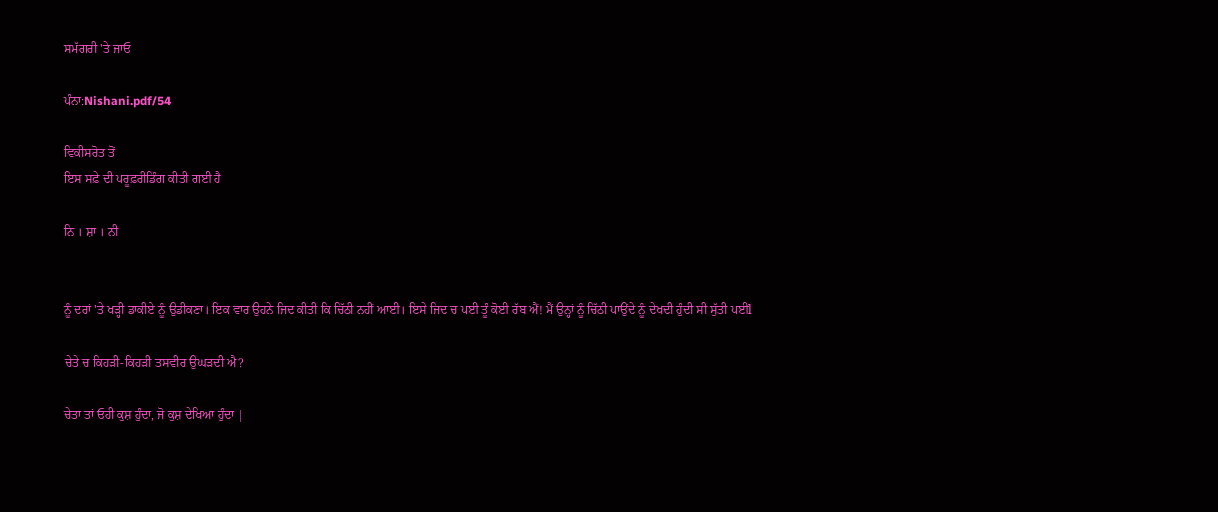ਸਮੱਗਰੀ 'ਤੇ ਜਾਓ

ਪੰਨਾ:Nishani.pdf/54

ਵਿਕੀਸਰੋਤ ਤੋਂ
ਇਸ ਸਫ਼ੇ ਦੀ ਪਰੂਫ਼ਰੀਡਿੰਗ ਕੀਤੀ ਗਈ ਹੈ

ਨਿ । ਸ਼ਾ । ਨੀ


ਨੂੰ ਦਰਾਂ 'ਤੇ ਖੜ੍ਹੀ ਡਾਕੀਏ ਨੂੰ ਉਡੀਕਣਾ। ਇਕ ਵਾਰ ਉਹਨੇ ਜਿਦ ਕੀਤੀ ਕਿ ਚਿੱਠੀ ਨਹੀਂ ਆਈ। ਇਸੇ ਜਿਦ ਚ ਪਈ ਤੂੰ ਕੋਈ ਰੱਬ ਐਂ! ਮੈਂ ਉਨ੍ਹਾਂ ਨੂੰ ਚਿੱਠੀ ਪਾਉਂਦੇ ਨੂੰ ਦੇਖਦੀ ਹੁੰਦੀ ਸੀ ਸੁੱਤੀ ਪਈl

ਚੇਤੇ ਚ ਕਿਹੜੀ-ਕਿਹੜੀ ਤਸਵੀਰ ਉਘੜਦੀ ਐ?

ਚੇਤਾ ਤਾਂ ਓਹੀ ਕੁਸ਼ ਹੁੰਦਾ, ਜੋ ਕੁਸ਼ ਦੇਖਿਆ ਹੁੰਦਾ |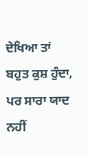ਦੇਖਿਆ ਤਾਂ ਬਹੁਤ ਕੁਸ਼ ਹੁੰਦਾ, ਪਰ ਸਾਰਾ ਯਾਦ ਨਹੀਂ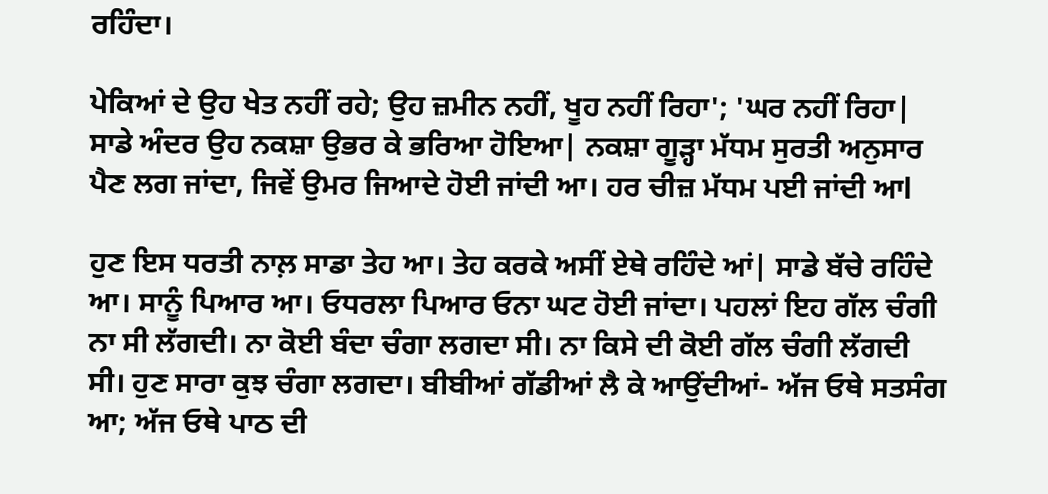ਰਹਿੰਦਾ।

ਪੇਕਿਆਂ ਦੇ ਉਹ ਖੇਤ ਨਹੀਂ ਰਹੇ; ਉਹ ਜ਼ਮੀਨ ਨਹੀਂ, ਖੂਹ ਨਹੀਂ ਰਿਹਾ'; 'ਘਰ ਨਹੀਂ ਰਿਹਾ| ਸਾਡੇ ਅੰਦਰ ਉਹ ਨਕਸ਼ਾ ਉਭਰ ਕੇ ਭਰਿਆ ਹੋਇਆ| ਨਕਸ਼ਾ ਗੂੜ੍ਹਾ ਮੱਧਮ ਸੁਰਤੀ ਅਨੁਸਾਰ ਪੈਣ ਲਗ ਜਾਂਦਾ, ਜਿਵੇਂ ਉਮਰ ਜਿਆਦੇ ਹੋਈ ਜਾਂਦੀ ਆ। ਹਰ ਚੀਜ਼ ਮੱਧਮ ਪਈ ਜਾਂਦੀ ਆl

ਹੁਣ ਇਸ ਧਰਤੀ ਨਾਲ਼ ਸਾਡਾ ਤੇਹ ਆ। ਤੇਹ ਕਰਕੇ ਅਸੀਂ ਏਥੇ ਰਹਿੰਦੇ ਆਂ| ਸਾਡੇ ਬੱਚੇ ਰਹਿੰਦੇ ਆ। ਸਾਨੂੰ ਪਿਆਰ ਆ। ਓਧਰਲਾ ਪਿਆਰ ਓਨਾ ਘਟ ਹੋਈ ਜਾਂਦਾ। ਪਹਲਾਂ ਇਹ ਗੱਲ ਚੰਗੀ ਨਾ ਸੀ ਲੱਗਦੀ। ਨਾ ਕੋਈ ਬੰਦਾ ਚੰਗਾ ਲਗਦਾ ਸੀ। ਨਾ ਕਿਸੇ ਦੀ ਕੋਈ ਗੱਲ ਚੰਗੀ ਲੱਗਦੀ ਸੀ। ਹੁਣ ਸਾਰਾ ਕੁਝ ਚੰਗਾ ਲਗਦਾ। ਬੀਬੀਆਂ ਗੱਡੀਆਂ ਲੈ ਕੇ ਆਉਂਦੀਆਂ- ਅੱਜ ਓਥੇ ਸਤਸੰਗ ਆ; ਅੱਜ ਓਥੇ ਪਾਠ ਦੀ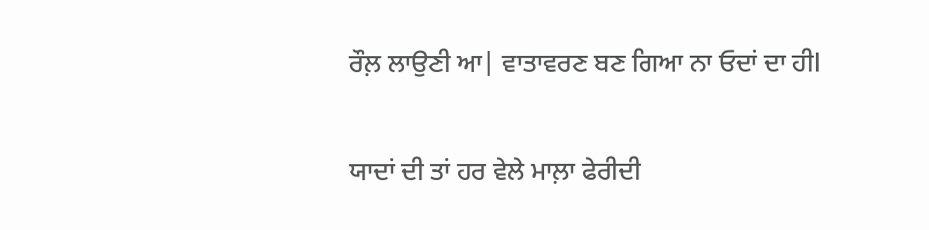ਰੌਲ਼ ਲਾਉਣੀ ਆ| ਵਾਤਾਵਰਣ ਬਣ ਗਿਆ ਨਾ ਓਦਾਂ ਦਾ ਹੀl

ਯਾਦਾਂ ਦੀ ਤਾਂ ਹਰ ਵੇਲੇ ਮਾਲ਼ਾ ਫੇਰੀਦੀ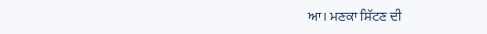ਆ। ਮਣਕਾ ਸਿੱਟਣ ਦੀ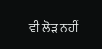ਵੀ ਲੋੜ ਨਹੀਂ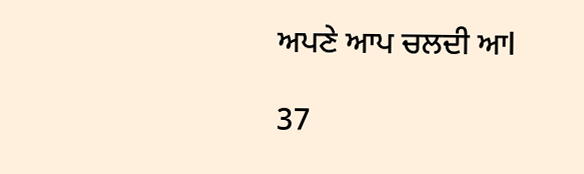ਅਪਣੇ ਆਪ ਚਲਦੀ ਆl

37